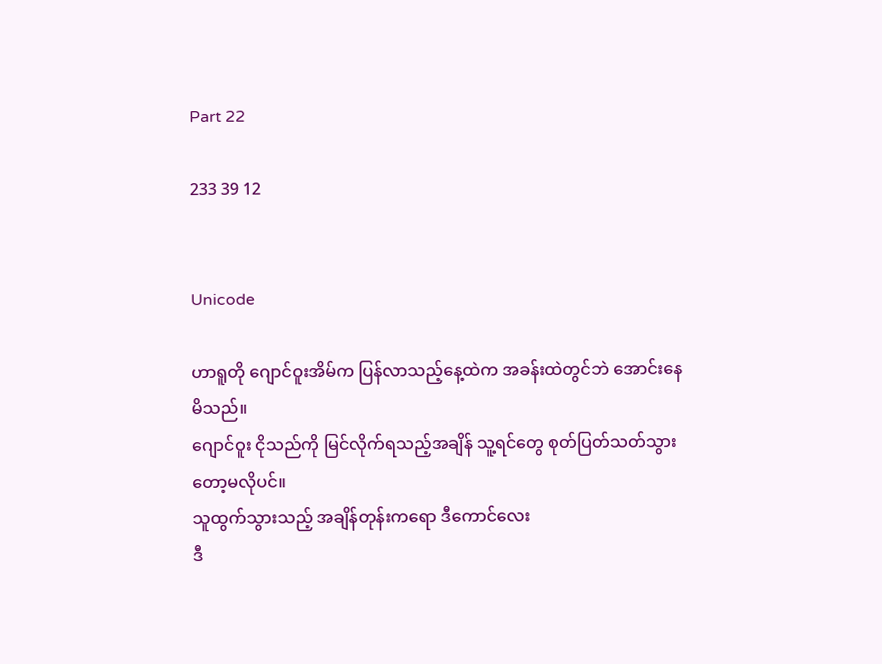Part 22

233 39 12


Unicode

ဟာရူတို ဂျောင်ဝူးအိမ်က ပြန်လာသည့်နေ့ထဲက အခန်းထဲတွင်ဘဲ အောင်းနေမိသည်။
ဂျောင်ဝူး ငိုသည်ကို မြင်လိုက်ရသည့်အချိန် သူ့ရင်တွေ စုတ်ပြတ်သတ်သွားတော့မလိုပင်။
သူထွက်သွားသည့် အချိန်တုန်းကရော ဒီကောင်လေး
ဒီ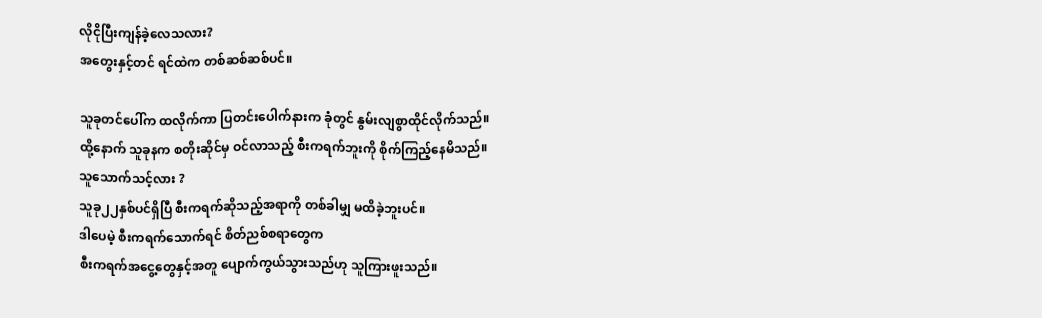လိုငိုပြီးကျန်ခဲ့လေသလား?
အတွေးနှင့်တင် ရင်ထဲက တစ်ဆစ်ဆစ်ပင်။

သူခုတင်ပေါ်က ထလိုက်ကာ ပြတင်းပေါက်နားက ခုံတွင် နွမ်းလျစွာထိုင်လိုက်သည်။
ထို့နောက် သူခုနက စတိုးဆိုင်မှ ဝင်လာသည့် စီးကရက်ဘူးကို စိုက်ကြည့်နေမိသည်။
သူသောက်သင့်လား ?
သူခု၂၂နှစ်ပင်ရှိပြီ စီးကရက်ဆိုသည့်အရာကို တစ်ခါမျှ မထိခဲ့ဘူးပင်။
ဒါပေမဲ့ စီးကရက်သောက်ရင် စိတ်ညစ်စရာတွေက
စီးကရက်အငွေ့တွေနှင့်အတူ ပျောက်ကွယ်သွားသည်ဟု သူကြားဖူးသည်။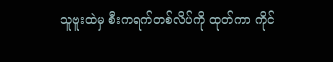သူဗူးထဲမှ စီးကရက်တစ်လိပ်ကို ထုတ်ကာ ကိုင်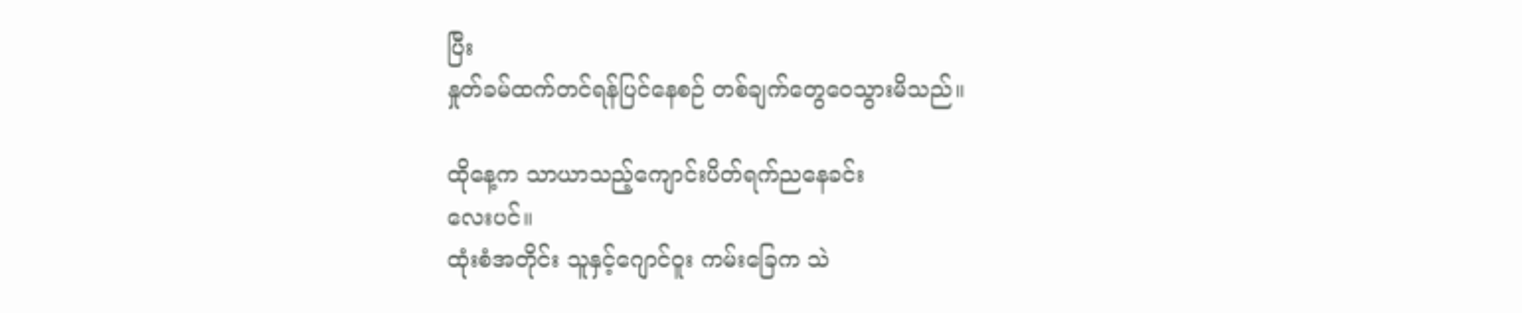ပြီး
နှုတ်ခမ်ထက်တင်ရန်ပြင်နေစဉ် တစ်ချက်တွေဝေသွားမိသည်။

ထိုနေ့က သာယာသည့်‌ကျောင်းပိတ်ရက်ညနေခင်း
လေးပင်။
ထုံးစံအတိုင်း သူနှင့်ဂျောင်ဝူး ကမ်းခြေက သဲ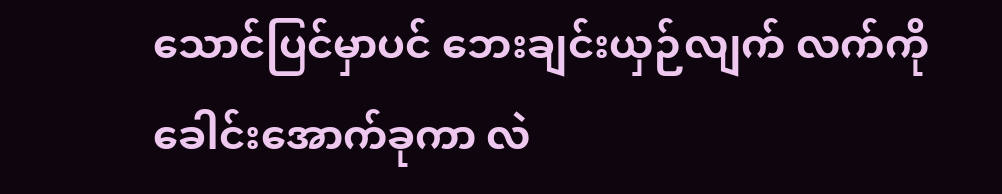သောင်ပြင်မှာပင် ဘေးချင်းယှဉ်လျက် လက်ကိုခေါင်းအောက်ခုကာ လဲ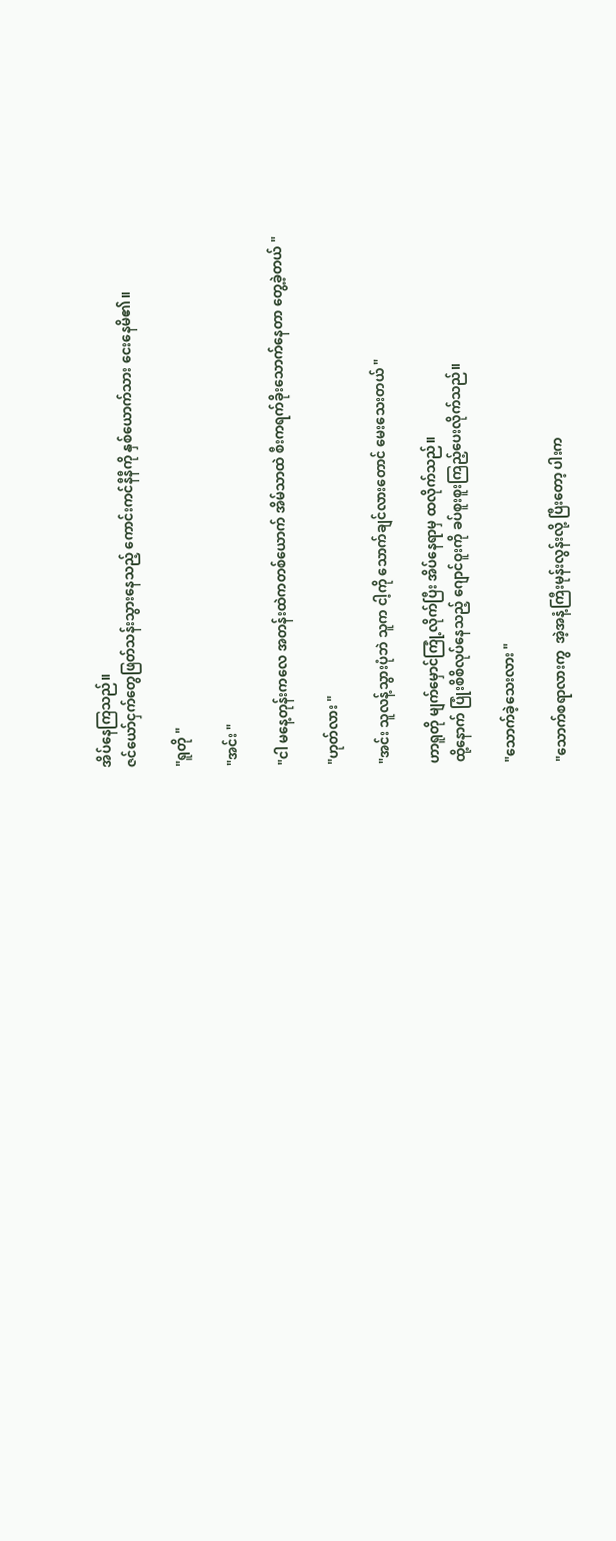အိပ်နေကြသည်။
ဇင်ယော်ငှက်တွေဖြတ်သန်းသွားနေသည့် ကောင်းကင်နီနီကို နှစ်ယောက်သား ငေးနေမိ၏။

"ရူတို "

"အင်း "

"ငါ မနေ့တုန်းကလေ အတန်းထဲကတစ်ယောက် အိမ်သာထဲ စီးကရက်ခိုးသောက်နေတာ တွေ့ခဲ့တယ် "

"ဟုတ်လား "

"အင်း သူလန့်သွားပုံဘဲ သူက ငါ့ကို သောက်ချင်လားတောင် မေးသေးတယ် "

ဟာရူတို မျက်မှောင်ကြုံ့လိုက်ပြီး အိပ်နေရာမှ ထလိုက်သည်။
ထို့နောက် ပြုံးစိစိလုပ်နေသည့် ဂျောင်ဝူးကို ခပ်စူးစူးကြည့်ပေးလိုက်သည်။

"သောက်ခဲ့သေးလား "

"သောက်စရာလားကွ  အဲ့အနံ့ကြီးမုန်းလွန်းလို့ ပြီးတော့ ပါးက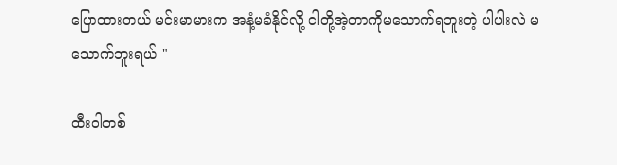ပြောထားတယ် မင်းမာမားက အနံ့မခံနိုင်လို့ ငါတို့အဲ့တာကိုမသောက်ရဘူးတဲ့ ပါပါးလဲ မသောက်ဘူးရယ် "

ထီးဝါတစ်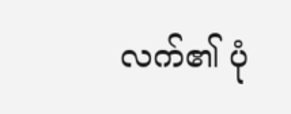လက်၏ ပုံ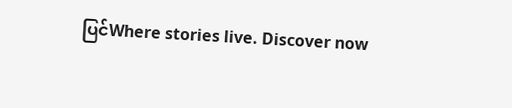ပြင်Where stories live. Discover now